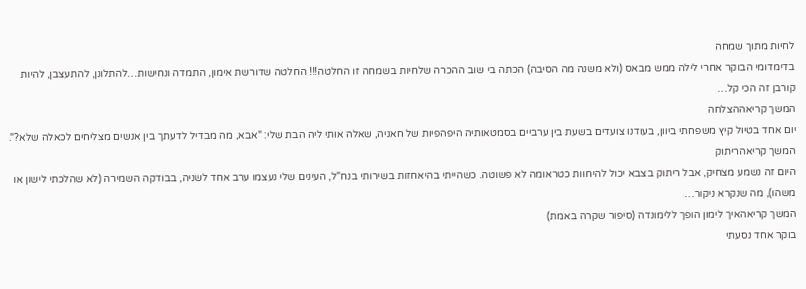לחיות מתוך שמחה
בדימדומי הבוקר אחרי לילה ממש מבאס (ולא משנה מה הסיבה) הכתה בי שוב ההכרה שלחיות בשמחה זו החלטה!!! החלטה שדורשת אימון, התמדה ונחישות…להתלונן, להתעצבן, להיות קורבן זה הכי קל…
המשך קריאההצלחה
יום אחד בטיול קיץ משפחתי ביוון, בעודנו צועדים בשעת בין ערביים בסמטאותיה היפהפיות של חאניה, שאלה אותי ליה הבת שלי: "אבא, מה מבדיל לדעתך בין אנשים מצליחים לכאלה שלא?".
המשך קריאהריתוק
היום זה נשמע מצחיק, אבל ריתוק בצבא יכול להיחוות כטראומה לא פשוטה. כשהייתי בהיאחזות בשירותי בנח"ל, העינים שלי נעצמו ערב אחד לשניה, בבודקה השמירה (לא שהלכתי לישון או משהו), מה שנקרא ניקור…
המשך קריאהאיך לימון הופך ללימונדה (סיפור שקרה באמת)
בוקר אחד נסעתי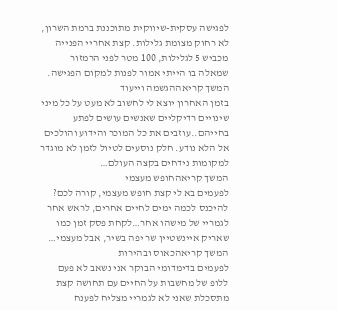לפגישה עסקית-שיווקית מתוכננת ברמת השרון, לא רחוק מצומת גלילות. קצת אחריי הפנייה מכביש 5 לגלילות, 100 מטר לפני הרמזור שמאלה בו הייתי אמור לפנות למקום הפגישה.
המשך קריאההגשמה וייעוד
בזמן האחרון יוצא לי לחשוב לא מעט על כל מיני שינויים רדיקליים שאנשים עושים לפתע בחייהם..עוזבים את כל המוכר והידוע והולכים אל הלא נודע. חלק נוסעים לטיול לזמן לא מוגדר למקומות נידחים בקצה העולם…
המשך קריאהחופש מעצמי
לפעמים בא לי קצת חופש מעצמי, קורה לכם? להיכנס לכמה ימים לחיים אחרים, לראש אחר לגמריי של מישהו אחר…לקחת פסק זמן כמו שאריק איינשטיין שר יפה בשיר, אבל מעצמי…
המשך קריאהכאוס ובהירות
לפעמים בדימדומי הבוקר אני נשאב לא פעם ללופ של מחשבות על החיים עם תחושה קצת מתסכלת שאני לא לגמריי מצליח לפענח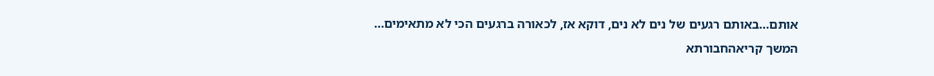אותם…באותם רגעים של נים לא נים, דוקא אז, לכאורה ברגעים הכי לא מתאימים…
המשך קריאהחבורתא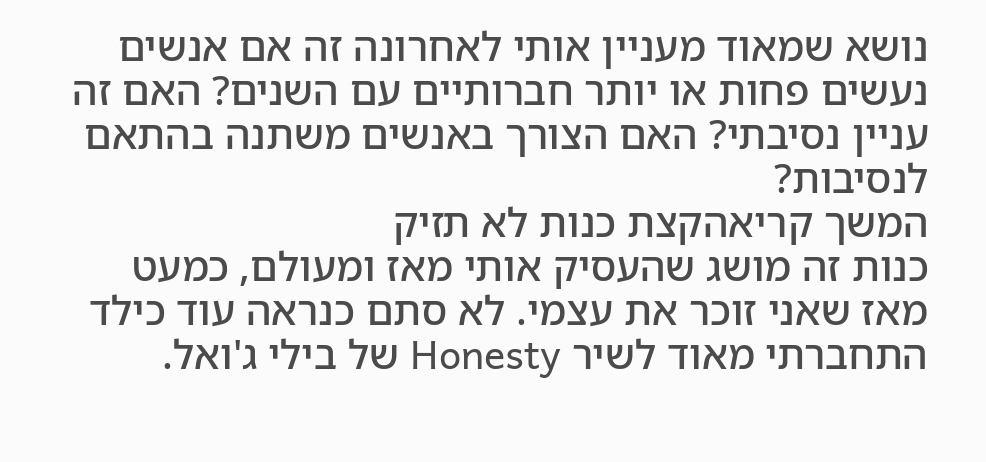נושא שמאוד מעניין אותי לאחרונה זה אם אנשים נעשים פחות או יותר חברותיים עם השנים? האם זה עניין נסיבתי? האם הצורך באנשים משתנה בהתאם לנסיבות?
המשך קריאהקצת כנות לא תזיק
כנות זה מושג שהעסיק אותי מאז ומעולם, כמעט מאז שאני זוכר את עצמי. לא סתם כנראה עוד כילד התחברתי מאוד לשיר Honesty של בילי ג'ואל.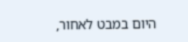היום במבט לאחור,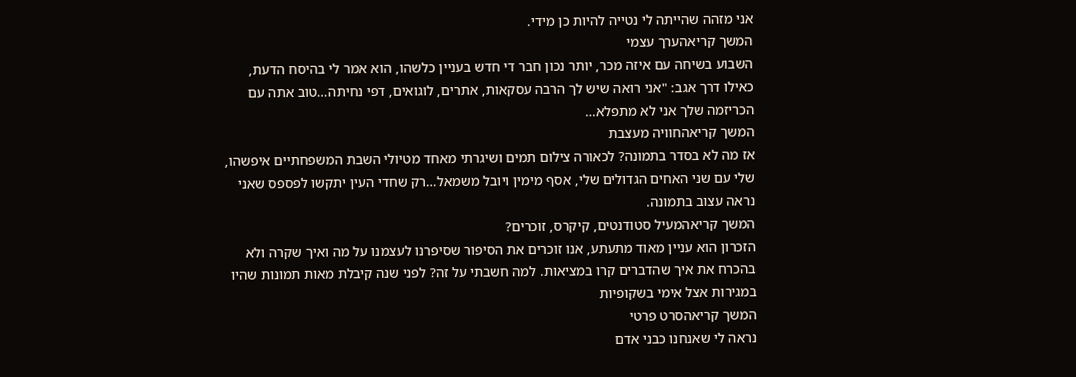אני מזהה שהייתה לי נטייה להיות כן מידי.
המשך קריאהערך עצמי
השבוע בשיחה עם איזה מכר, יותר נכון חבר די חדש בעניין כלשהו, הוא אמר לי בהיסח הדעת, כאילו דרך אגב: "אני רואה שיש לך הרבה עסקאות, אתרים, לוגואים, דפי נחיתה…טוב אתה עם הכריזמה שלך אני לא מתפלא…
המשך קריאהחוויה מעצבת
אז מה לא בסדר בתמונה? לכאורה צילום תמים ושיגרתי מאחד מטיולי השבת המשפחתיים איפשהו, שלי עם שני האחים הגדולים שלי, אסף מימין ויובל משמאל…רק שחדי העין יתקשו לפספס שאני נראה עצוב בתמונה.
המשך קריאהמעיל סטודנטים, קיקרס, זוכרים?
הזכרון הוא עניין מאוד מתעתע, אנו זוכרים את הסיפור שסיפרנו לעצמנו על מה ואיך שקרה ולא בהכרח את איך שהדברים קרו במציאות. למה חשבתי על זה? לפני שנה קיבלת מאות תמונות שהיו במגירות אצל אימי בשקופיות
המשך קריאהסרט פרטי
נראה לי שאנחנו כבני אדם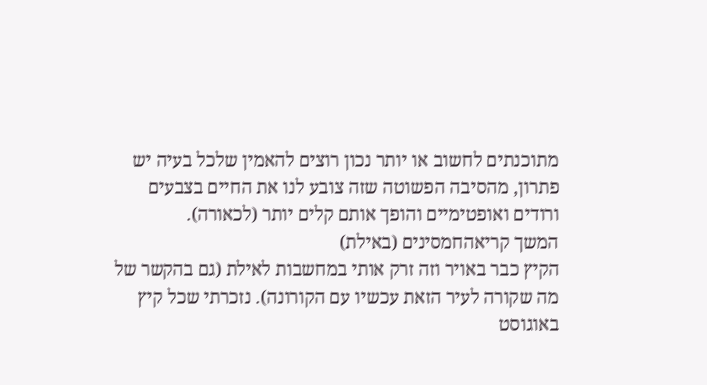מתוכנתים לחשוב או יותר נכון רוצים להאמין שלכל בעיה יש פתרון, מהסיבה הפשוטה שזה צובע לנו את החיים בצבעים ורודים ואופטימיים והופך אותם קלים יותר (לכאורה).
המשך קריאהחמסינים (באילת)
הקיץ כבר באויר וזה זרק אותי במחשבות לאילת (גם בהקשר של מה שקורה לעיר הזאת עכשיו עם הקורונה). נזכרתי שכל קיץ באוגוסט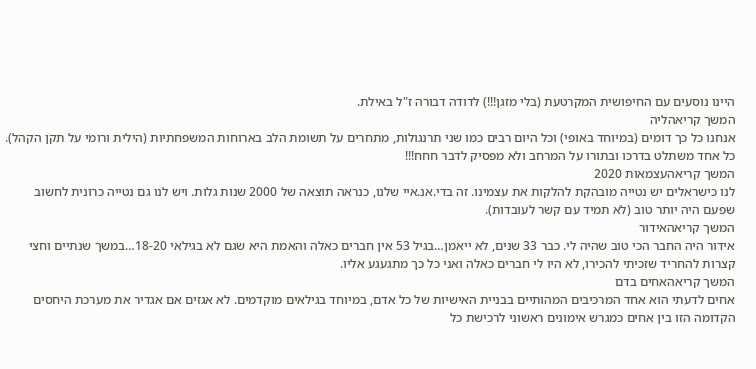היינו נוסעים עם החיפושית המקרטעת (בלי מזגן!!!) לדודה דבורה ז"ל באילת.
המשך קריאהליה
אנחנו כל כך דומים (במיוחד באופי) וכל היום רבים כמו שני תרנגולות, מתחרים על תשומת הלב בארוחות המשפחתיות (הילית ורומי על תקן הקהל). כל אחד משתלט בדרכו ובתורו על המרחב ולא מפסיק לדבר חחח!!!
המשך קריאהעצמאות 2020
לנו כישראלים יש נטייה מובהקת להלקות את עצמינו. זה בדי.אנ.איי שלנו, כנראה תוצאה של 2000 שנות גלות. ויש לנו גם נטייה כרונית לחשוב שפעם היה יותר טוב (לא תמיד עם קשר לעובדות).
המשך קריאהאידור
אידור היה החבר הכי טוב שהיה לי. כבר 33 שנים, לא ייאמן…בגיל 53 אין חברים כאלה והאמת היא שגם לא בגילאי 18-20…במשך שנתיים וחצי קצרות להחריד שזכיתי להכירו, לא היו לי חברים כאלה ואני כל כך מתגעגע אליו.
המשך קריאהאחים בדם
אחים לדעתי הוא אחד המרכיבים המהותיים בבניית האישיות של כל אדם, במיוחד בגילאים מוקדמים. לא אגזים אם אגדיר את מערכת היחסים הקדומה הזו בין אחים כמגרש אימונים ראשוני לרכישת כל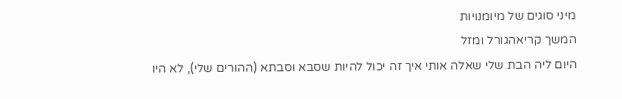מיני סוגים של מיומנויות
המשך קריאהגורל ומזל
היום ליה הבת שלי שאלה אותי איך זה יכול להיות שסבא וסבתא (ההורים שלי), לא היו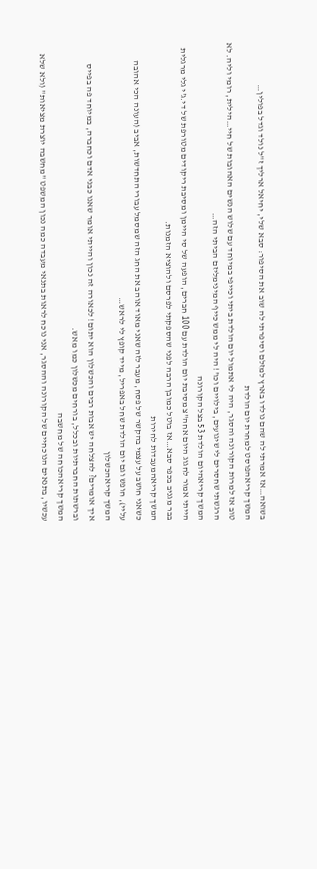בשואה…אז אמרתי לה שהם נולדו בארץ למזלם וסיפרתי לה שוב את הסיפור: סבא שלי, יחיאל ארליך ז"ל נולד וגדל בפולין…
המשך קריאהפוסט למחרת יום הולדת
טוב אז למרות הקורונה והסגר, היה לי אתמול יום הולדת ביתי וכייפי במיוחד עם שלוש הנשים האהובות של חיי…הילית, רומי וליה. לא הרגשתי שחסרים לי שיגועים, בילויים וכו'! היה לי ממש כייף המינימליזם הביתי הזה…
המשך קריאהיום הולדת 53 בצל הקורונה
הייתי אמור לחגוג היום אחה"צ מסיבת יום הולדת עם 100 חברים, הופעה של סי היימן ומסיבת ריקודים מטורפת של די.ג'י גלי מרגלית בבר מגניב בכפר סבא…אז בוטל כמובן הרבה לפני שהספקתי לפרסם ולהוציא הזמנות.
המשך קריאהמעבדות לחירות
כשאני חושב על עצמי בהקשר של פסח, מעבר לזה שאני מאוד אוהב את החג הזה שמסמל עבורי התחדשות, אביב (העונה הכי אהובה עליי), חופש וגם יום הולדת שחל באפריל, מייד קופץ לי לראש…
המשך קריאהכשלון
איך אומרים? להצלחה יש אבות רבים והכשלון הוא יתום! לכאורה זה נכון והייתי אומר שאנו כבני אדם וכחברה, במיוחד פה בפייס וברשתות החברתיות ובכלל, בורחים מכשלון כמו מאש.
המשך קריאהכוחה של מחשבה
עכשיו, בתנאים הנוכחיים של הקורונה וההסגר, אני נוכח לראות בתנאי מעבדה כמה נכון המשפט "מחשבה יוצרת מציאות" (ולא שלא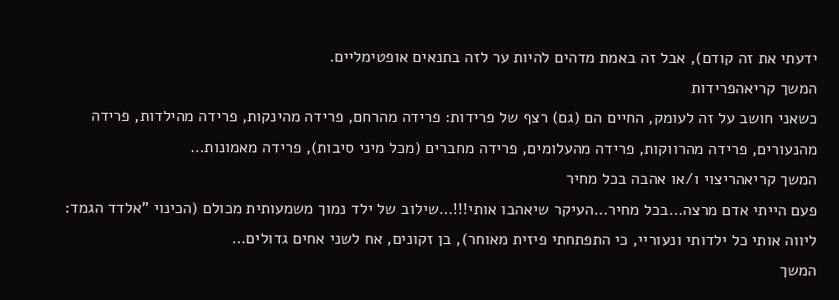ידעתי את זה קודם), אבל זה באמת מדהים להיות ער לזה בתנאים אופטימליים.
המשך קריאהפרידות
כשאני חושב על זה לעומק, החיים הם (גם) רצף של פרידות: פרידה מהרחם, פרידה מהינקות, פרידה מהילדות, פרידה מהנעורים, פרידה מהרווקות, פרידה מהעלומים, פרידה מחברים (מכל מיני סיבות), פרידה מאמונות…
המשך קריאהריצוי ו/או אהבה בכל מחיר
פעם הייתי אדם מרצה…בכל מחיר…העיקר שיאהבו אותי!!!…שילוב של ילד נמוך משמעותית מכולם (הכינוי "אלדד הגמד: ליווה אותי כל ילדותי ונעוריי, כי התפתחתי פיזית מאוחר), בן זקונים, אח לשני אחים גדולים…
המשך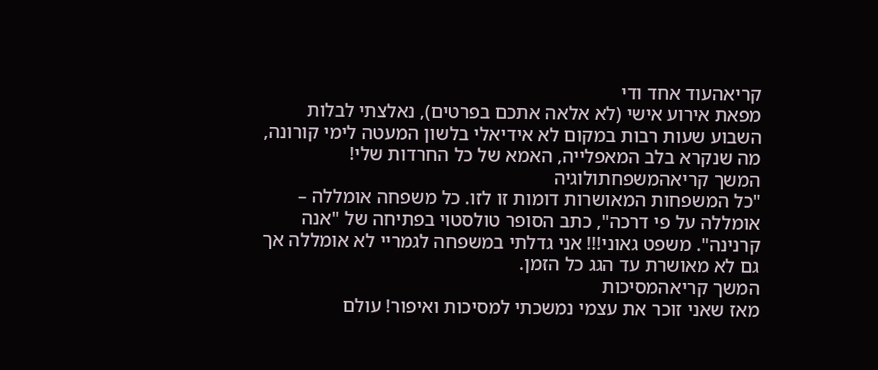קריאהעוד אחד ודי
מפאת אירוע אישי (לא אלאה אתכם בפרטים), נאלצתי לבלות השבוע שעות רבות במקום לא אידיאלי בלשון המעטה לימי קורונה, מה שנקרא בלב המאפלייה, האמא של כל החרדות שלי!
המשך קריאהמשפחתולוגיה
"כל המשפחות המאושרות דומות זו לזו. כל משפחה אומללה – אומללה על פי דרכה", כתב הסופר טולסטוי בפתיחה של "אנה קרנינה". משפט גאוני!!! אני גדלתי במשפחה לגמריי לא אומללה אך גם לא מאושרת עד הגג כל הזמן.
המשך קריאהמסיכות
מאז שאני זוכר את עצמי נמשכתי למסיכות ואיפור! עולם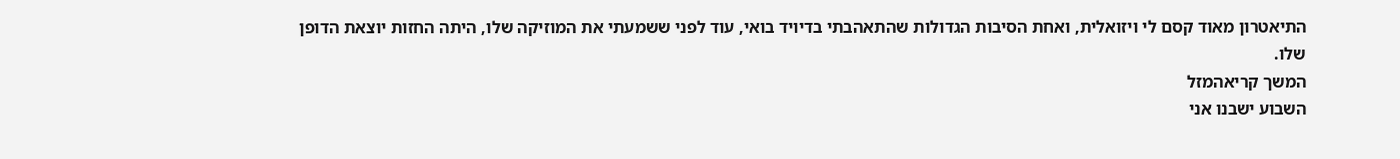התיאטרון מאוד קסם לי ויזואלית, ואחת הסיבות הגדולות שהתאהבתי בדיויד בואי, עוד לפני ששמעתי את המוזיקה שלו, היתה החזות יוצאת הדופן שלו.
המשך קריאהמזל
השבוע ישבנו אני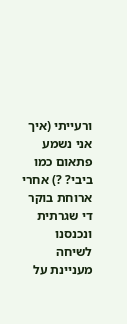ורעייתי (איך אני נשמע פתאום כמו ביבי? ?) אחרי ארוחת בוקר די שגרתית ונכנסנו לשיחה מעניינת על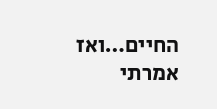החיים…ואז אמרתי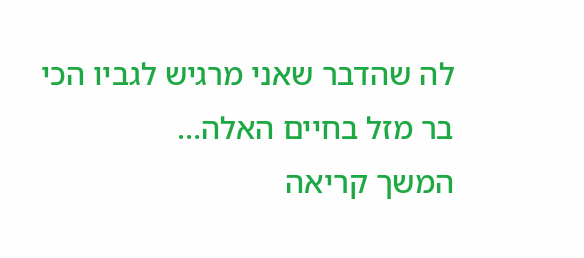לה שהדבר שאני מרגיש לגביו הכי בר מזל בחיים האלה…
המשך קריאה